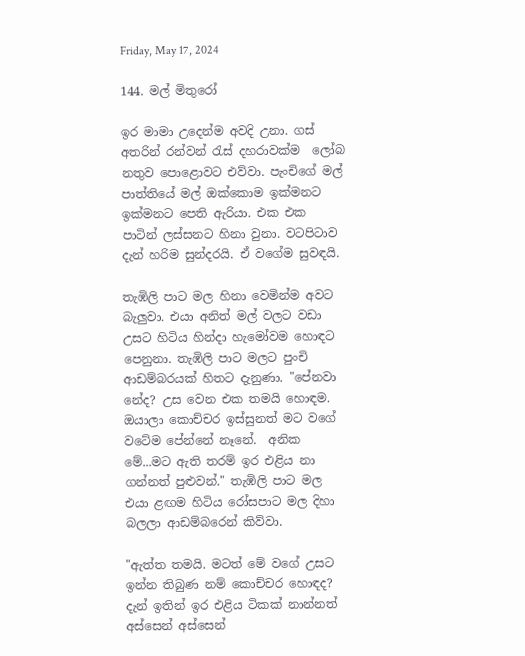Friday, May 17, 2024

144. මල් මිතුරෝ

ඉර මාමා උදෙන්ම අවදි උනා. ගස් අතරින් රන්වන් රැස් දහරාවක්ම  ලෝබ නතුව පොළොවට එව්වා. පැංචිගේ මල් පාත්තියේ මල් ඔක්කොම ඉක්මනට ඉක්මනට පෙති ඇරියා. එක එක පාටින් ලස්සනට හිනා වුනා. වටපිටාව දැන් හරිම සුන්දරයි. ඒ වගේම සුවඳයි.

තැඹිලි පාට මල හිනා වෙමින්ම අවට බැලුවා. එයා අනිත් මල් වලට වඩා උසට හිටිය හින්දා හැමෝවම හොඳට පෙනුනා. තැඹිලි පාට මලට පුංචි ආඩම්බරයක් හිතට දැනුණා. "පේනවා නේද? උස වෙන එක තමයි හොඳම. ඔයාලා කොච්චර ඉස්සුනත් මට වගේ වටේම පේන්නේ නෑනේ.  අනික මේ...මට ඇති තරම් ඉර එළිය නා ගන්නත් පුළුවන්." තැඹිලි පාට මල එයා ළඟම හිටිය රෝසපාට මල දිහා බලලා ආඩම්බරෙන් කිව්වා.

"ඇත්ත තමයි. මටත් මේ වගේ උසට ඉන්න තිබුණ නම් කොච්චර හොඳද? දැන් ඉතින් ඉර එළිය ටිකක් නාන්නත් අස්සෙන් අස්සෙන්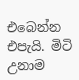එබෙන්න එපැයි. මිටි උනාම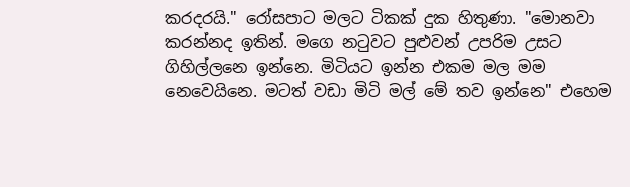කරදරයි." රෝසපාට මලට ටිකක් දුක හිතුණා. "මොනවා කරන්නද ඉතින්. මගෙ නටුවට පුළුවන් උපරිම උසට ගිහිල්ලනෙ ඉන්නෙ. මිටියට ඉන්න එකම මල මම නෙවෙයිනෙ. මටත් වඩා මිටි මල් මේ තව ඉන්නෙ" එහෙම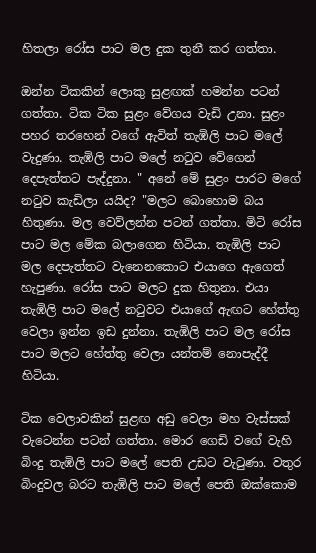හිතලා රෝස පාට මල දුක තුනී කර ගත්තා.

ඔන්න ටිකකින් ලොකු සුළඟක් හමන්න පටන් ගත්තා. ටික ටික සුළං වේගය වැඩි උනා. සුළං පහර තරහෙන් වගේ ඇවිත් තැඹිලි පාට මලේ වැදුණා. තැඹිලි පාට මලේ නටුව වේගෙන් දෙපැත්තට පැද්දුනා. " අනේ මේ සුළං පාරට මගේ නටුව කැඩිලා යයිද? "මලට බොහොම බය හිතුණා. මල වෙව්ලන්න පටන් ගත්තා. මිටි රෝස පාට මල මේක බලාගෙන හිටියා. තැඹිලි පාට මල දෙපැත්තට වැනෙනකොට එයාගෙ ඇගෙත් හැපුණා. රෝස පාට මලට දුක හිතුනා. එයා තැඹිලි පාට මලේ නටුවට එයාගේ ඇඟට හේත්තු වෙලා ඉන්න ඉඩ දුන්නා. තැඹිලි පාට මල රෝස පාට මලට හේත්තු වෙලා යන්තම් නොපැද්දී හිටියා.

ටික වෙලාවකින් සුළඟ අඩු වෙලා මහ වැස්සක් වැටෙන්න පටන් ගත්තා. මොර ගෙඩි වගේ වැහි බිංදු තැඹිලි පාට මලේ පෙති උඩට වැටුණා. වතුර බිංදුවල බරට තැඹිලි පාට මලේ පෙති ඔක්කොම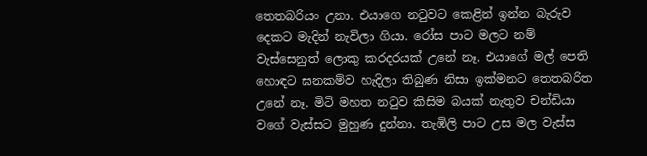තෙතබරියං උනා. එයාගෙ නටුවට කෙළින් ඉන්න බැරුව දෙකට මැදින් නැවිලා ගියා. රෝස පාට මලට නම් වැස්සෙනුත් ලොකු කරදරයක් උනේ නෑ. එයාගේ මල් පෙති හොඳට ඝනකම්ව හැදිලා තිබුණ නිසා ඉක්මනට තෙතබරිත උනේ නෑ. මිටි මහත නටුව කිසිම බයක් නැතුව චන්ඩියා වගේ වැස්සට මුහුණ දුන්නා. තැඹිලි පාට උස මල වැස්ස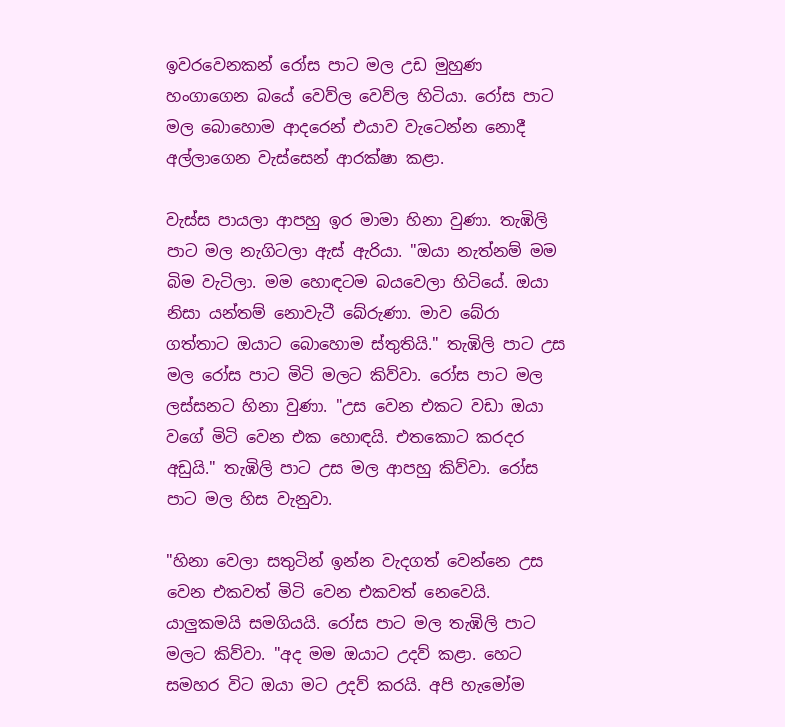ඉවරවෙනකන් රෝස පාට මල උඩ මුහුණ හංගාගෙන බයේ වෙව්ල වෙව්ල හිටියා. රෝස පාට මල බොහොම ආදරෙන් එයාව වැටෙන්න නොදී අල්ලාගෙන වැස්සෙන් ආරක්ෂා කළා.

වැස්ස පායලා ආපහු ඉර මාමා හිනා වුණා. තැඹිලි පාට මල නැගිටලා ඇස් ඇරියා. "ඔයා නැත්නම් මම බිම වැටිලා. මම හොඳටම බයවෙලා හිටියේ. ඔයා නිසා යන්තම් නොවැටී බේරුණා. මාව බේරා ගත්තාට ඔයාට බොහොම ස්තුතියි." තැඹිලි පාට උස මල රෝස පාට මිටි මලට කිව්වා. රෝස පාට මල ලස්සනට හිනා වුණා. "උස වෙන එකට වඩා ඔයා වගේ මිටි වෙන එක හොඳයි. එතකොට කරදර අඩුයි." තැඹිලි පාට උස මල ආපහු කිව්වා. රෝස පාට මල හිස වැනුවා.

"හිනා වෙලා සතුටින් ඉන්න වැදගත් වෙන්නෙ උස වෙන එකවත් මිටි වෙන එකවත් නෙවෙයි. යාලුකමයි සමගියයි. රෝස පාට මල තැඹිලි පාට මලට කිව්වා. "අද මම ඔයාට උදව් කළා. හෙට සමහර විට ඔයා මට උදව් කරයි. අපි හැමෝම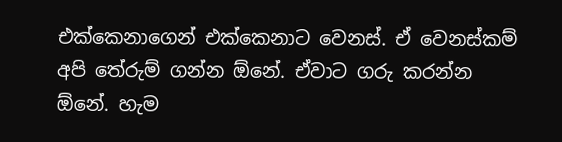එක්කෙනාගෙන් එක්කෙනාට වෙනස්. ඒ වෙනස්කම් අපි තේරුම් ගන්න ඕනේ. ඒවාට ගරු කරන්න ඕනේ. හැම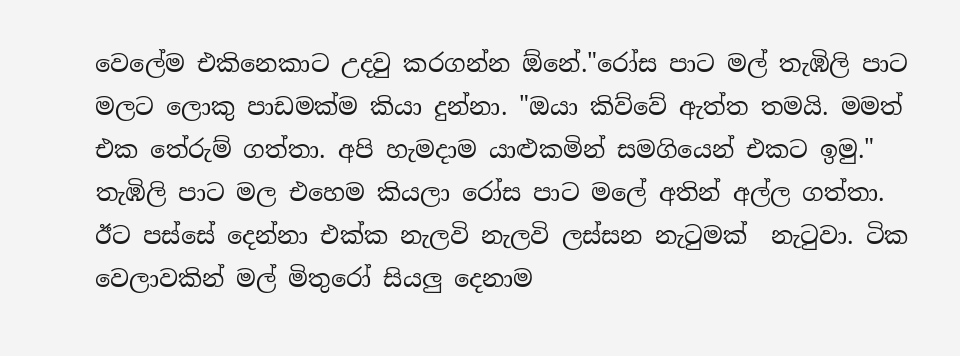වෙලේම එකිනෙකාට උදවු කරගන්න ඕනේ."රෝස පාට මල් තැඹිලි පාට මලට ලොකු පාඩමක්ම කියා දුන්නා. "ඔයා කිව්වේ ඇත්ත තමයි. මමත් එක තේරුම් ගත්තා. අපි හැමදාම යාළුකමින් සමගියෙන් එකට ඉමු." තැඹිලි පාට මල එහෙම කියලා රෝස පාට මලේ අතින් අල්ල ගත්තා. ඊට පස්සේ දෙන්නා එක්ක නැලවි නැලවි ලස්සන නැටුමක්  නැටුවා. ටික වෙලාවකින් මල් මිතුරෝ සියලු දෙනාම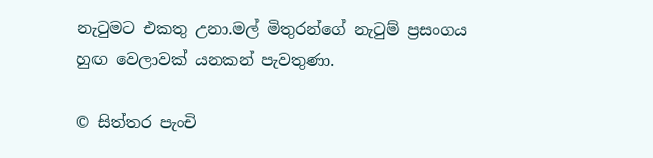නැටුමට එකතු උනා.මල් මිතුරන්ගේ නැටුම් ප්‍රසංගය හුඟ වෙලාවක් යනකන් පැවතුණා.

© සිත්තර පැංචි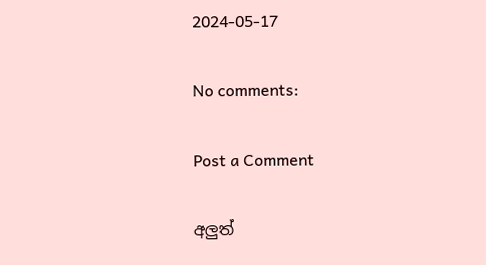2024-05-17

No comments:

Post a Comment

අලුත්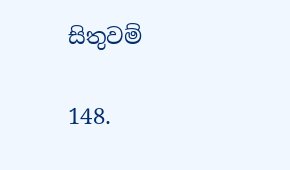සිතුවම්

148.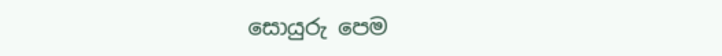සොයුරු පෙම